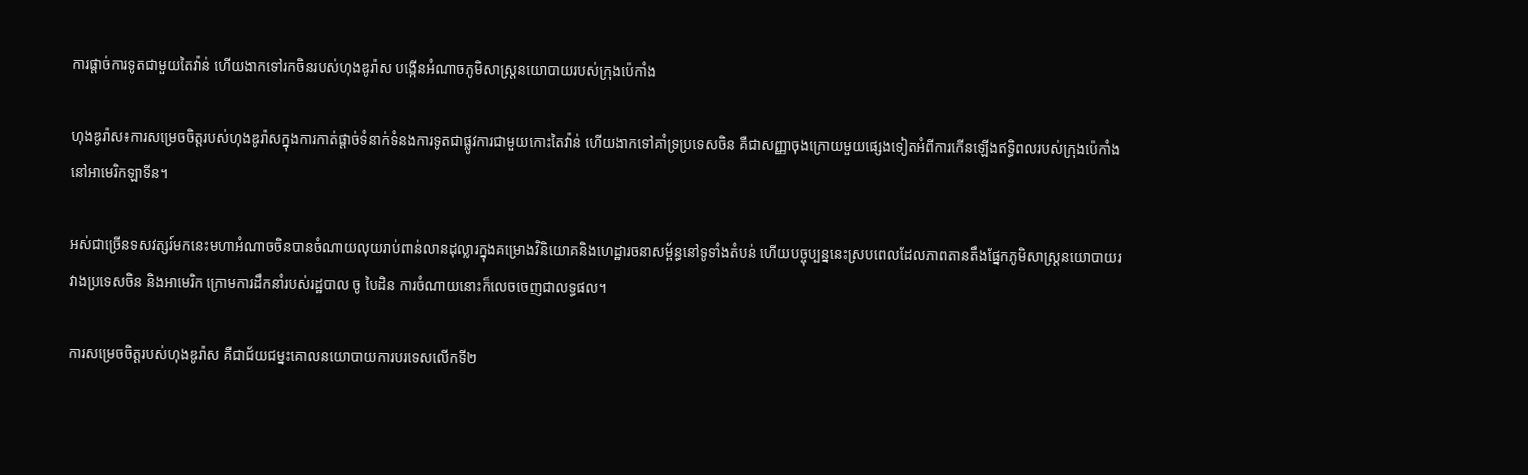ការផ្ដាច់ការទូតជាមួយតៃវ៉ាន់ ហើយងាកទៅរកចិនរបស់ហុងឌូរ៉ាស បង្កើនអំណាចភូមិសាស្ត្រនយោបាយរបស់ក្រុងប៉េកាំង

ហុងឌូរ៉ាស៖ការសម្រេចចិត្តរបស់ហុងឌូរ៉ាសក្នុងការកាត់ផ្តាច់ទំនាក់ទំនងការទូតជាផ្លូវការជាមួយកោះតៃវ៉ាន់ ហើយងាកទៅគាំទ្រប្រទេសចិន គឺជាសញ្ញាចុងក្រោយមួយផ្សេងទៀតអំពីការកើនឡើងឥទ្ធិពលរបស់ក្រុងប៉េកាំងនៅអាមេរិកឡាទីន។

អស់ជាច្រើនទសវត្សរ៍មកនេះមហាអំណាចចិនបានចំណាយលុយរាប់ពាន់លានដុល្លារក្នុងគម្រោងវិនិយោគនិងហេដ្ឋារចនាសម្ព័ន្ធនៅទូទាំងតំបន់ ហើយបច្ចុប្បន្ននេះស្របពេលដែលភាពតានតឹងផ្នែកភូមិសាស្រ្តនយោបាយរវាងប្រទេសចិន និងអាមេរិក ក្រោមការដឹកនាំរបស់រដ្ឋបាល ចូ បៃដិន ការចំណាយនោះក៏លេចចេញជាលទ្ធផល។

ការសម្រេចចិត្តរបស់ហុងឌូរ៉ាស គឺជាជ័យជម្នះគោលនយោបាយការបរទេសលើកទី២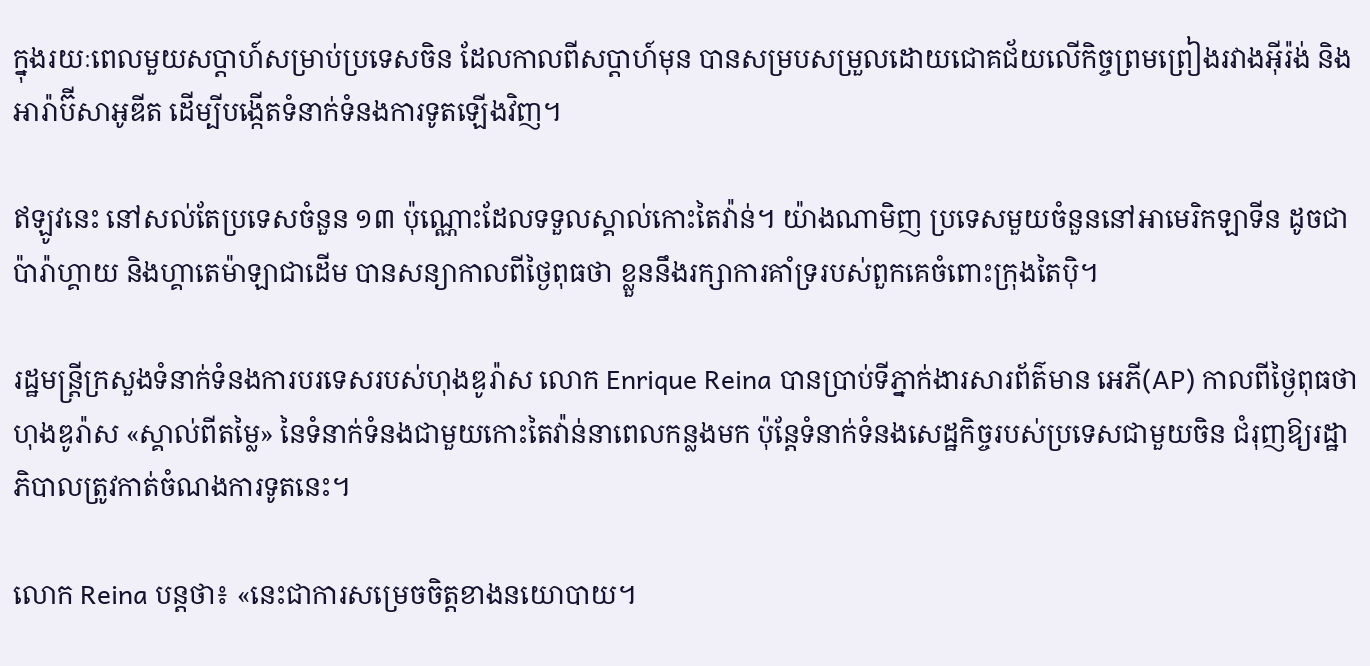ក្នុងរយៈពេលមួយសប្តាហ៍សម្រាប់ប្រទេសចិន ដែលកាលពីសប្ដាហ៍មុន បានសម្របសម្រួលដោយជោគជ័យលើកិច្ចព្រមព្រៀងរវាងអ៊ីរ៉ង់ និងអារ៉ាប៊ីសាអូឌីត ដើម្បីបង្កើតទំនាក់ទំនងការទូតឡើងវិញ។

ឥឡូវនេះ នៅសល់តែប្រទេសចំនួន ១៣ ប៉ុណ្ណោះដែលទទួលស្គាល់កោះតៃវ៉ាន់។ យ៉ាងណាមិញ ប្រទេសមួយចំនួននៅអាមេរិកឡាទីន ដូចជាប៉ារ៉ាហ្គាយ និងហ្គាតេម៉ាឡាជាដើម បានសន្យាកាលពីថ្ងៃពុធថា ខ្លួននឹងរក្សាការគាំទ្ររបស់ពួកគេចំពោះក្រុងតៃប៉ិ។

រដ្ឋមន្ត្រីក្រសួងទំនាក់ទំនងការបរទេសរបស់ហុងឌូរ៉ាស លោក Enrique Reina បានប្រាប់ទីភ្នាក់ងារសារព័ត៌មាន អេភី(AP) កាលពីថ្ងៃពុធថា ហុងឌូរ៉ាស «ស្គាល់ពីតម្លៃ» នៃទំនាក់ទំនងជាមួយកោះតៃវ៉ាន់នាពេលកន្លងមក ប៉ុន្តែទំនាក់ទំនងសេដ្ឋកិច្ចរបស់ប្រទេសជាមួយចិន ជំរុញឱ្យរដ្ឋាភិបាលត្រូវកាត់ចំណងការទូតនេះ។

លោក Reina បន្តថា៖ «នេះជាការសម្រេចចិត្តខាងនយោបាយ។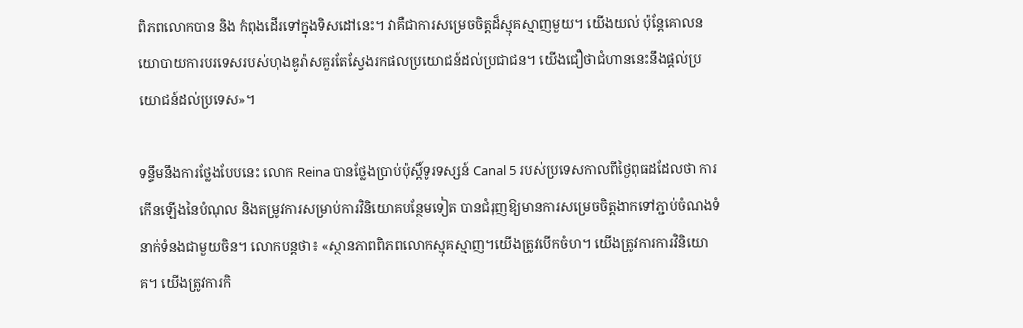ពិភពលោកបាន និង កំពុងដើរទៅក្នុងទិសដៅនេះ។ វាគឺជាការសម្រេចចិត្តដ៏ស្មុគស្មាញមួយ។ យើងយល់ ប៉ុន្តែគោលនយោបាយការបរទេសរបស់ហុងឌូរ៉ាសគួរតែស្វែងរកផលប្រយោជន៍ដល់ប្រជាជន។ យើងជឿថាជំហាននេះនឹងផ្តល់ប្រយោជន៍ដល់ប្រទេស»។

ទន្ទឹមនឹងការថ្លែងបែបនេះ លោក Reina បានថ្លែងប្រាប់ប៉ុស្តិ៍ទូរទស្សន៍ Canal 5 របស់ប្រទេសកាលពីថ្ងៃពុធដដែលថា ការកើនឡើងនៃបំណុល និងតម្រូវការសម្រាប់ការវិនិយោគបន្ថែមទៀត បានជំរុញឱ្យមានការសម្រេចចិត្តងាកទៅភ្ជាប់ចំណងទំនាក់ទំនងជាមួយចិន។ លោកបន្តថា៖ «ស្ថានភាពពិភពលោកស្មុគស្មាញ។យើងត្រូវបើកចំហ។ យើងត្រូវការការវិនិយោគ។ យើងត្រូវការកិ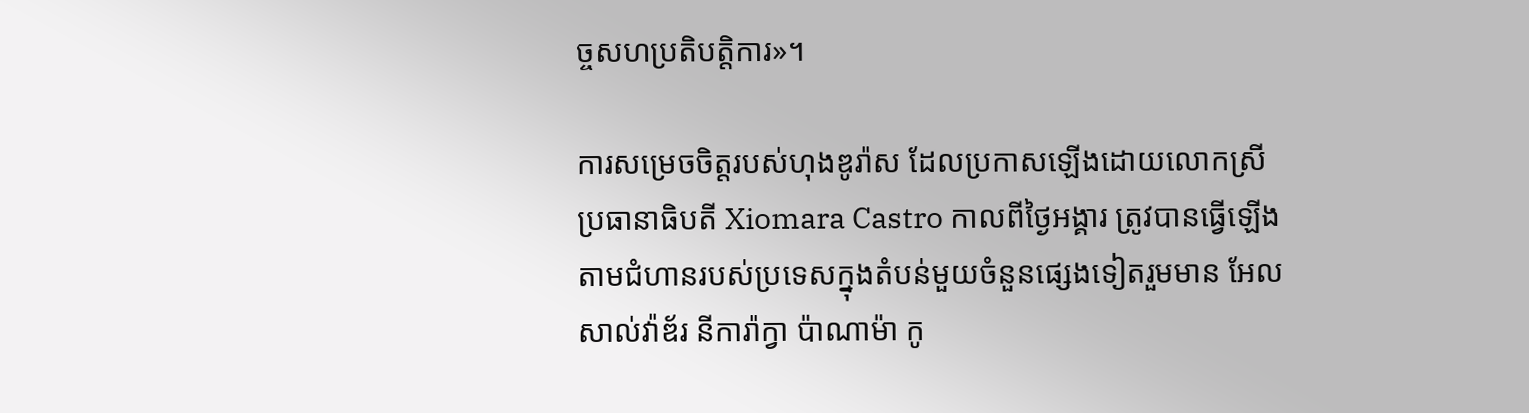ច្ចសហប្រតិបត្តិការ»។

ការសម្រេចចិត្តរបស់ហុងឌូរ៉ាស ដែលប្រកាសឡើងដោយលោកស្រីប្រធានាធិបតី Xiomara Castro កាលពីថ្ងៃអង្គារ ត្រូវបានធ្វើឡើងតាមជំហានរបស់ប្រទេសក្នុងតំបន់មួយចំនួនផ្សេងទៀតរួមមាន អែលសាល់វ៉ាឌ័រ នីការ៉ាក្វា ប៉ាណាម៉ា កូ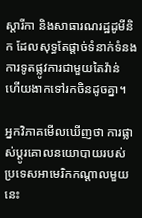ស្ដារីកា និងសាធារណរដ្ឋដូមីនិក ដែលសុទ្ធតែផ្ដាច់ទំនាក់ទំនងការទូតផ្លូវការជាមួយតៃវ៉ាន់ ហើយងាកទៅរកចិនដូចគ្នា។

អ្នកវិភាគមើលឃើញថា ការផ្លាស់ប្ដូរគោលនយោបាយរបស់ប្រទេសអាមេរិកកណ្ដាលមួយនេះ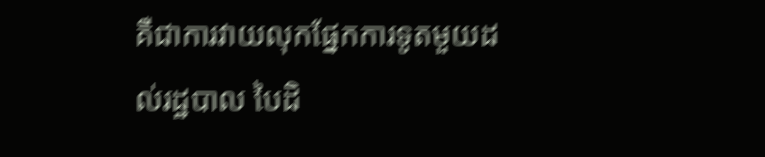គឺជាការវាយលុកផ្នែកការទូតមួយដល់រដ្ឋបាល បៃដិ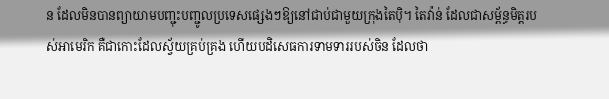ន ដែលមិនបានព្យាយាមបញ្ជុះបញ្ជូលប្រទេសផ្សេងៗឱ្យនៅជាប់ជាមួយក្រុងតៃប៉ិ។ តៃវ៉ាន់ ដែលជាសម្ព័ន្ធមិត្តរបស់អាមេរិក គឺជាកោះដែលស្វ័យគ្រប់គ្រង ហើយបដិសេធការទាមទាររបស់ចិន ដែលថា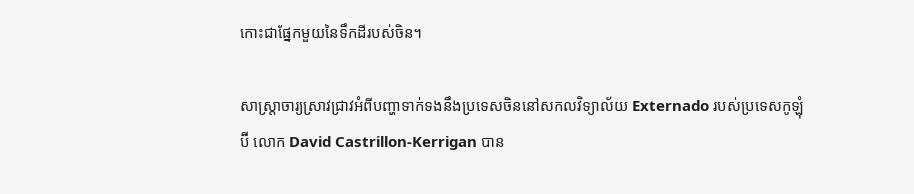កោះជាផ្នែកមួយនៃទឹកដីរបស់ចិន។

សាស្ត្រាចារ្យស្រាវជ្រាវអំពីបញ្ហាទាក់ទងនឹងប្រទេសចិននៅសកលវិទ្យាល័យ Externado របស់ប្រទេសកូឡុំប៊ី លោក David Castrillon-Kerrigan បាន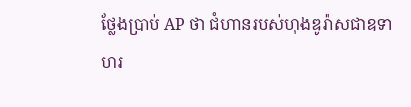ថ្លែងប្រាប់ AP ថា ជំហានរបស់ហុងឌូរ៉ាសជាឧទាហរ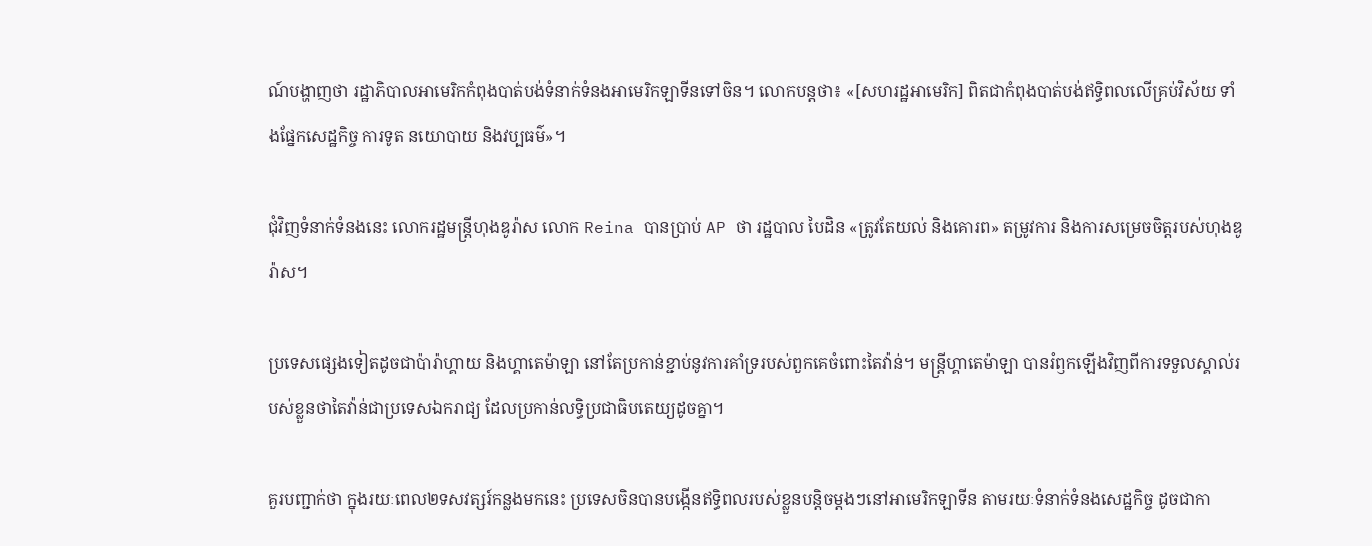ណ៍បង្ហាញថា រដ្ឋាភិបាលអាមេរិកកំពុងបាត់បង់ទំនាក់ទំនងអាមេរិកឡាទីនទៅចិន។ លោកបន្តថា៖ «[សហរដ្ឋអាមេរិក] ពិតជាកំពុងបាត់បង់ឥទ្ធិពលលើគ្រប់វិស័យ ទាំងផ្នែកសេដ្ឋកិច្ច ការទូត នយោបាយ និងវប្បធម៌»។

ជុំវិញទំនាក់ទំនងនេះ លោករដ្ឋមន្ត្រីហុងឌូរ៉ាស លោក Reina បានប្រាប់ AP ថា រដ្ឋបាល បៃដិន «ត្រូវតែយល់ និងគោរព» តម្រូវការ និងការសម្រេចចិត្តរបស់ហុងឌូរ៉ាស។

ប្រទេសផ្សេងទៀតដូចជាប៉ារ៉ាហ្គាយ និងហ្គាតេម៉ាឡា នៅតែប្រកាន់ខ្ជាប់នូវការគាំទ្ររបស់ពួកគេចំពោះតៃវ៉ាន់។ មន្ត្រីហ្គាតេម៉ាឡា បានរំឭកឡើងវិញពីការទទួលស្គាល់របស់ខ្លួនថាតៃវ៉ាន់ជាប្រទេសឯករាជ្យ ដែលប្រកាន់លទ្ធិប្រជាធិបតេយ្យដូចគ្នា។

គួរបញ្ជាក់ថា ក្នុងរយៈពេល២ទសវត្សរ៍កន្លងមកនេះ ប្រទេសចិនបានបង្កើនឥទ្ធិពលរបស់ខ្លួនបន្តិចម្ដងៗនៅអាមេរិកឡាទីន តាមរយៈទំនាក់ទំនងសេដ្ឋកិច្ច ដូចជាកា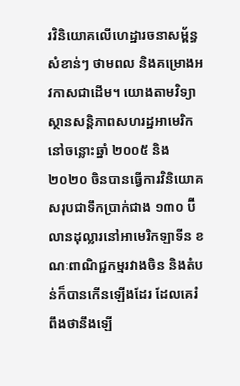រវិនិយោគលើហេដ្ឋារចនាសម្ព័ន្ធសំខាន់ៗ ថាមពល និងគម្រោងអវកាសជាដើម។ យោងតាមវិទ្យាស្ថានសន្តិភាពសហរដ្ឋអាមេរិក នៅចន្លោះឆ្នាំ ២០០៥ និង ២០២០ ចិនបានធ្វើការវិនិយោគសរុបជាទឹកប្រាក់ជាង ១៣០ ប៊ីលានដុល្លារនៅអាមេរិកឡាទីន ខណៈពាណិជ្ជកម្មរវាងចិន និងតំបន់ក៏បានកើនឡើងដែរ ដែលគេរំពឹងថានឹងឡើ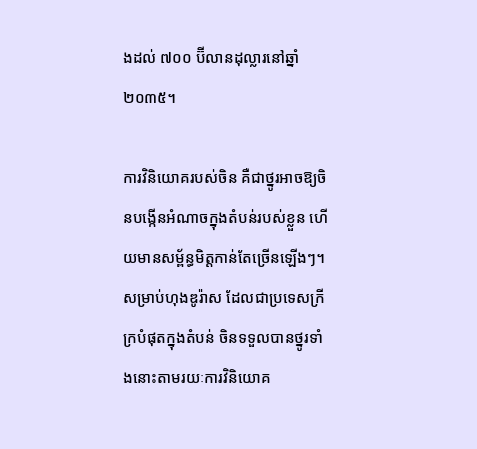ងដល់ ៧០០ ប៊ីលានដុល្លារនៅឆ្នាំ ២០៣៥។

ការវិនិយោគរបស់ចិន គឺជាថ្នូរអាចឱ្យចិនបង្កើនអំណាចក្នុងតំបន់របស់ខ្លួន ហើយមានសម្ព័ន្ធមិត្តកាន់តែច្រើនឡើងៗ។ សម្រាប់ហុងឌូរ៉ាស ដែលជាប្រទេសក្រីក្របំផុតក្នុងតំបន់ ចិនទទួលបានថ្នូរទាំងនោះតាមរយៈការវិនិយោគ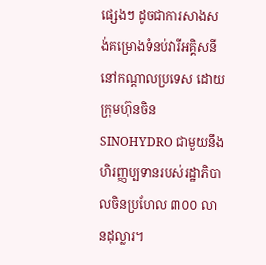ផ្សេងៗ ដូចជាការសាងសង់គម្រោងទំនប់វារីអគ្គិសនីនៅកណ្តាលប្រទេស ដោយក្រុមហ៊ុនចិន SINOHYDRO ជាមួយនឹងហិរញ្ញប្បទានរបស់រដ្ឋាភិបាលចិនប្រហែល ៣០០ លានដុល្លារ។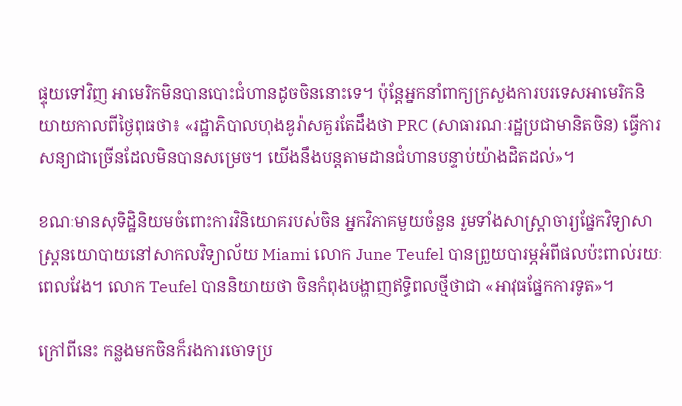ផ្ទុយទៅវិញ អាមេរិកមិនបានបោះជំហានដូចចិននោះទេ។ ប៉ុន្តែអ្នកនាំពាក្យក្រសួងការបរទេសអាមេរិកនិយាយកាលពីថ្ងៃពុធថា៖ «រដ្ឋាភិបាលហុងឌូរ៉ាសគួរតែដឹងថា PRC (សាធារណៈរដ្ឋប្រជាមានិតចិន) ធ្វើការសន្យាជាច្រើនដែលមិនបានសម្រេច។ យើងនឹងបន្តតាមដានជំហានបន្ទាប់យ៉ាងដិតដល់»។

ខណៈមានសុទិដ្ឋិនិយមចំពោះការវិនិយោគរបស់ចិន អ្នកវិភាគមួយចំនួន រួមទាំងសាស្ត្រាចារ្យផ្នែកវិទ្យាសាស្ត្រនយោបាយនៅសាកលវិទ្យាល័យ Miami លោក June Teufel បានព្រួយបារម្ភអំពីផលប៉ះពាល់រយៈពេលវែង។ លោក Teufel បាននិយាយថា ចិនកំពុងបង្ហាញឥទ្ធិពលថ្មីថាជា «អាវុធផ្នែកការទូត»។

ក្រៅពីនេះ កន្លងមកចិនក៏រងការចោទប្រ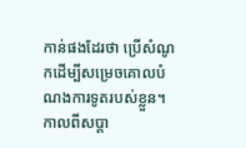កាន់ផងដែរថា ប្រើសំណូកដើម្បីសម្រេចគោលបំណងការទូតរបស់ខ្លួន។ កាលពីសប្តា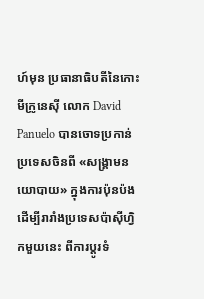ហ៍មុន ប្រធានាធិបតីនៃកោះមីក្រូនេស៊ី លោក David Panuelo បានចោទប្រកាន់ប្រទេសចិនពី «សង្គ្រាមនយោបាយ» ក្នុងការប៉ុនប៉ងដើម្បីរារាំងប្រទេសប៉ាស៊ីហ្វិកមួយនេះ ពីការប្តូរទំ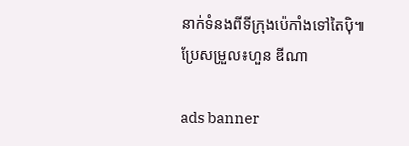នាក់ទំនងពីទីក្រុងប៉េកាំងទៅតៃប៉ិ៕
ប្រែសម្រួល៖ហួន ឌីណា

ads banner